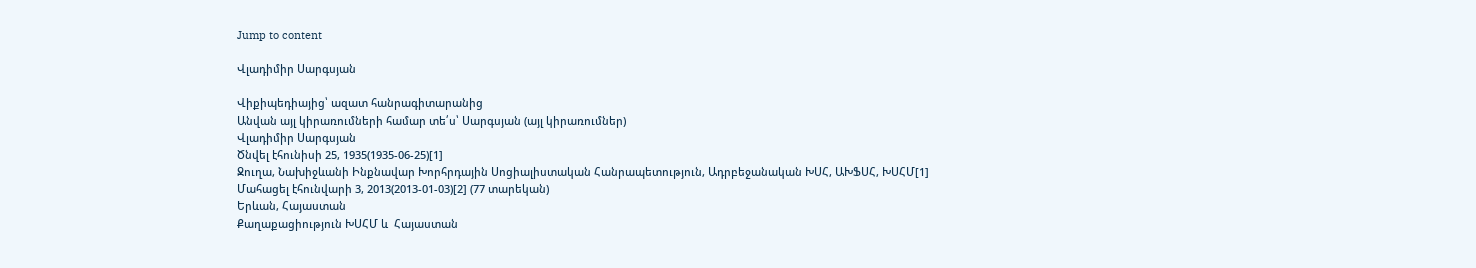Jump to content

Վլադիմիր Սարգսյան

Վիքիպեդիայից՝ ազատ հանրագիտարանից
Անվան այլ կիրառումների համար տե՛ս՝ Սարգսյան (այլ կիրառումներ)
Վլադիմիր Սարգսյան
Ծնվել էհունիսի 25, 1935(1935-06-25)[1]
Ջուղա, Նախիջևանի Ինքնավար Խորհրդային Սոցիալիստական Հանրապետություն, Ադրբեջանական ԽՍՀ, ԱԽՖՍՀ, ԽՍՀՄ[1]
Մահացել էհունվարի 3, 2013(2013-01-03)[2] (77 տարեկան)
Երևան, Հայաստան
Քաղաքացիություն ԽՍՀՄ և  Հայաստան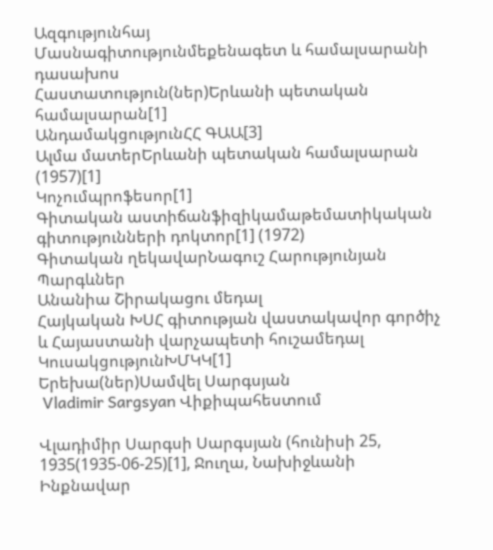Ազգությունհայ
Մասնագիտությունմեքենագետ և համալսարանի դասախոս
Հաստատություն(ներ)Երևանի պետական համալսարան[1]
ԱնդամակցությունՀՀ ԳԱԱ[3]
Ալմա մատերԵրևանի պետական համալսարան (1957)[1]
Կոչումպրոֆեսոր[1]
Գիտական աստիճանֆիզիկամաթեմատիկական գիտությունների դոկտոր[1] (1972)
Գիտական ղեկավարՆագուշ Հարությունյան
Պարգևներ
Անանիա Շիրակացու մեդալ
Հայկական ԽՍՀ գիտության վաստակավոր գործիչ և Հայաստանի վարչապետի հուշամեդալ
ԿուսակցությունԽՄԿԿ[1]
Երեխա(ներ)Սամվել Սարգսյան
 Vladimir Sargsyan Վիքիպահեստում

Վլադիմիր Սարգսի Սարգսյան (հունիսի 25, 1935(1935-06-25)[1], Ջուղա, Նախիջևանի Ինքնավար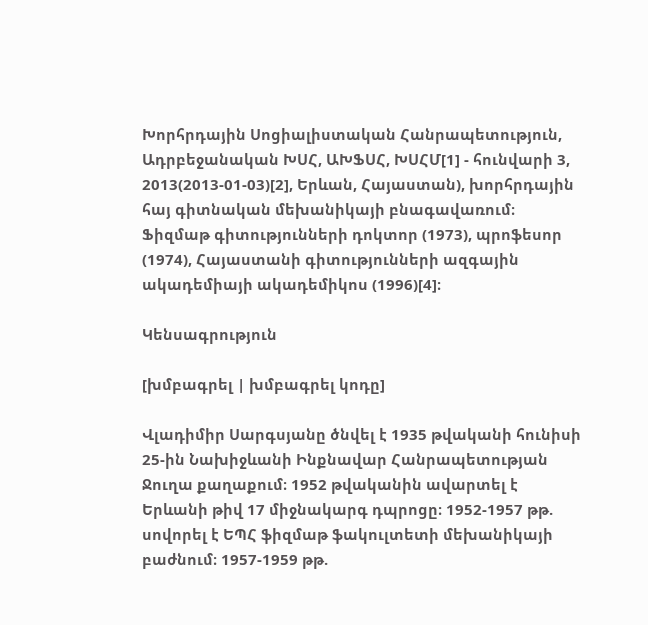Խորհրդային Սոցիալիստական Հանրապետություն, Ադրբեջանական ԽՍՀ, ԱԽՖՍՀ, ԽՍՀՄ[1] - հունվարի 3, 2013(2013-01-03)[2], Երևան, Հայաստան), խորհրդային հայ գիտնական մեխանիկայի բնագավառում։ Ֆիզմաթ գիտությունների դոկտոր (1973), պրոֆեսոր (1974), Հայաստանի գիտությունների ազգային ակադեմիայի ակադեմիկոս (1996)[4]։

Կենսագրություն

[խմբագրել | խմբագրել կոդը]

Վլադիմիր Սարգսյանը ծնվել է 1935 թվականի հունիսի 25-ին Նախիջևանի Ինքնավար Հանրապետության Ջուղա քաղաքում։ 1952 թվականին ավարտել է Երևանի թիվ 17 միջնակարգ դպրոցը։ 1952-1957 թթ. սովորել է ԵՊՀ ֆիզմաթ ֆակուլտետի մեխանիկայի բաժնում։ 1957-1959 թթ.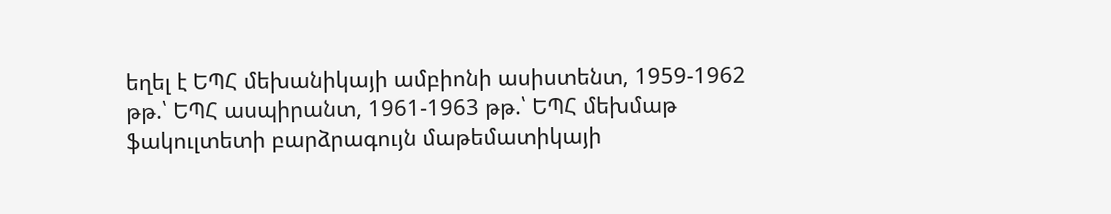եղել է ԵՊՀ մեխանիկայի ամբիոնի ասիստենտ, 1959-1962 թթ.՝ ԵՊՀ ասպիրանտ, 1961-1963 թթ.՝ ԵՊՀ մեխմաթ ֆակուլտետի բարձրագույն մաթեմատիկայի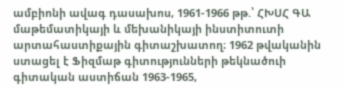ամբիոնի ավագ դասախոս, 1961-1966 թթ.՝ ՀԽՍՀ ԳԱ մաթեմատիկայի և մեխանիկայի ինստիտուտի արտահաստիքային գիտաշխատող։ 1962 թվականին ստացել է Ֆիզմաթ գիտությունների թեկնածուի գիտական աստիճան 1963-1965,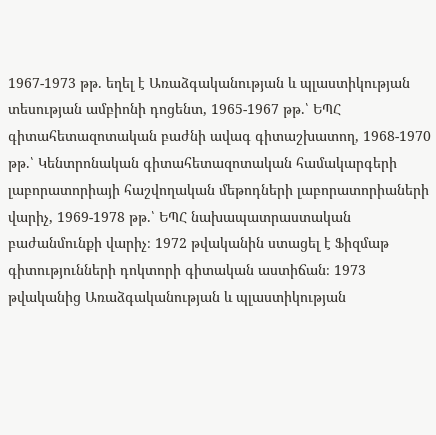1967-1973 թթ. եղել է Առաձգականության և պլաստիկության տեսության ամբիոնի դոցենտ, 1965-1967 թթ.՝ ԵՊՀ գիտահետազոտական բաժնի ավագ գիտաշխատող, 1968-1970 թթ.՝ Կենտրոնական գիտահետազոտական համակարգերի լաբորատորիայի հաշվողական մեթոդների լաբորատորիաների վարիչ, 1969-1978 թթ.՝ ԵՊՀ նախապատրաստական բաժանմունքի վարիչ։ 1972 թվականին ստացել է Ֆիզմաթ գիտությունների դոկտորի գիտական աստիճան։ 1973 թվականից Առաձգականության և պլաստիկության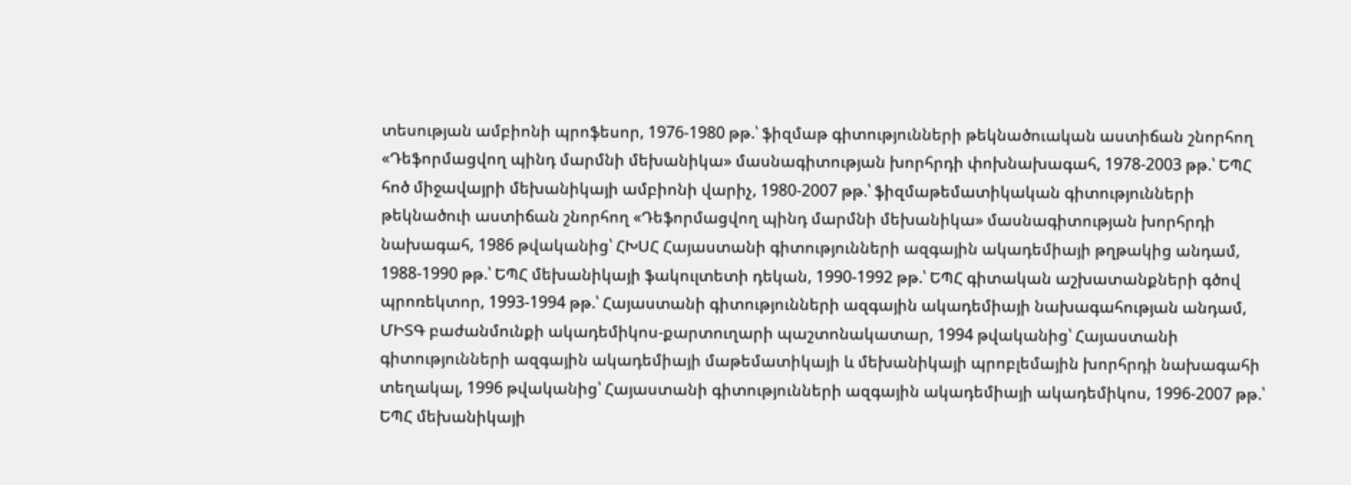տեսության ամբիոնի պրոֆեսոր, 1976-1980 թթ.՝ ֆիզմաթ գիտությունների թեկնածուական աստիճան շնորհող «Դեֆորմացվող պինդ մարմնի մեխանիկա» մասնագիտության խորհրդի փոխնախագահ, 1978-2003 թթ.՝ ԵՊՀ հոծ միջավայրի մեխանիկայի ամբիոնի վարիչ, 1980-2007 թթ.՝ ֆիզմաթեմատիկական գիտությունների թեկնածուի աստիճան շնորհող «Դեֆորմացվող պինդ մարմնի մեխանիկա» մասնագիտության խորհրդի նախագահ, 1986 թվականից՝ ՀԽՍՀ Հայաստանի գիտությունների ազգային ակադեմիայի թղթակից անդամ, 1988-1990 թթ.՝ ԵՊՀ մեխանիկայի ֆակուլտետի դեկան, 1990-1992 թթ.՝ ԵՊՀ գիտական աշխատանքների գծով պրոռեկտոր, 1993-1994 թթ.՝ Հայաստանի գիտությունների ազգային ակադեմիայի նախագահության անդամ, ՄԻՏԳ բաժանմունքի ակադեմիկոս-քարտուղարի պաշտոնակատար, 1994 թվականից՝ Հայաստանի գիտությունների ազգային ակադեմիայի մաթեմատիկայի և մեխանիկայի պրոբլեմային խորհրդի նախագահի տեղակալ, 1996 թվականից՝ Հայաստանի գիտությունների ազգային ակադեմիայի ակադեմիկոս, 1996-2007 թթ.՝ ԵՊՀ մեխանիկայի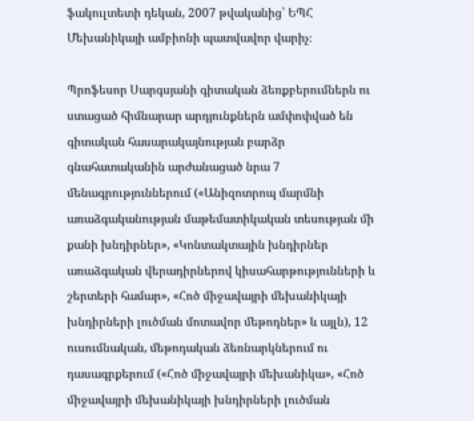ֆակուլտետի դեկան, 2007 թվականից՝ ԵՊՀ Մեխանիկայի ամբիոնի պատվավոր վարիչ։

Պրոֆեսոր Սարգսյանի գիտական ձեռքբերումներն ու ստացած հիմնարար արդյունքներն ամփոփված են գիտական հասարակայնության բարձր գնահատականին արժանացած նրա 7 մենագրություններում («Անիզոտրոպ մարմնի առաձգականության մաթեմատիկական տեսության մի քանի խնդիրներ», «Կոնտակտային խնդիրներ առաձգական վերադիրներով կիսահարթությունների և շերտերի համար», «Հոծ միջավայրի մեխանիկայի խնդիրների լուծման մոտավոր մեթոդներ» և այլն), 12 ուսումնական, մեթոդական ձեռնարկներում ու դասագրքերում («Հոծ միջավայրի մեխանիկա», «Հոծ միջավայրի մեխանիկայի խնդիրների լուծման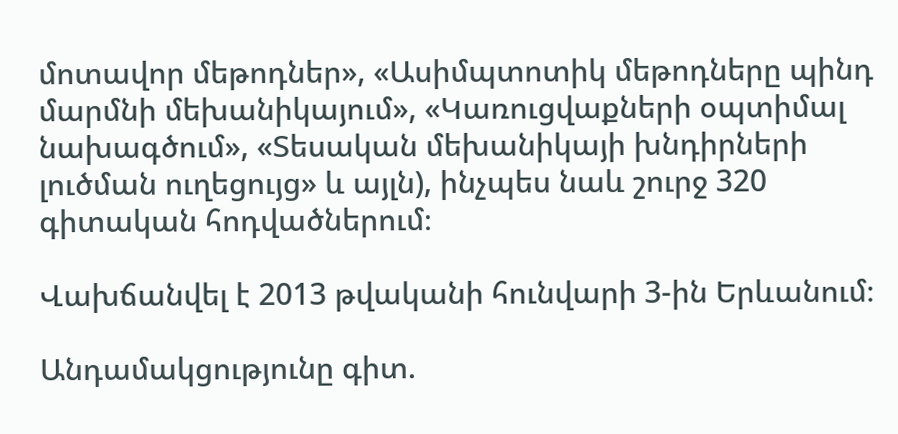մոտավոր մեթոդներ», «Ասիմպտոտիկ մեթոդները պինդ մարմնի մեխանիկայում», «Կառուցվաքների օպտիմալ նախագծում», «Տեսական մեխանիկայի խնդիրների լուծման ուղեցույց» և այլն), ինչպես նաև շուրջ 320 գիտական հոդվածներում։

Վախճանվել է 2013 թվականի հունվարի 3-ին Երևանում։

Անդամակցությունը գիտ.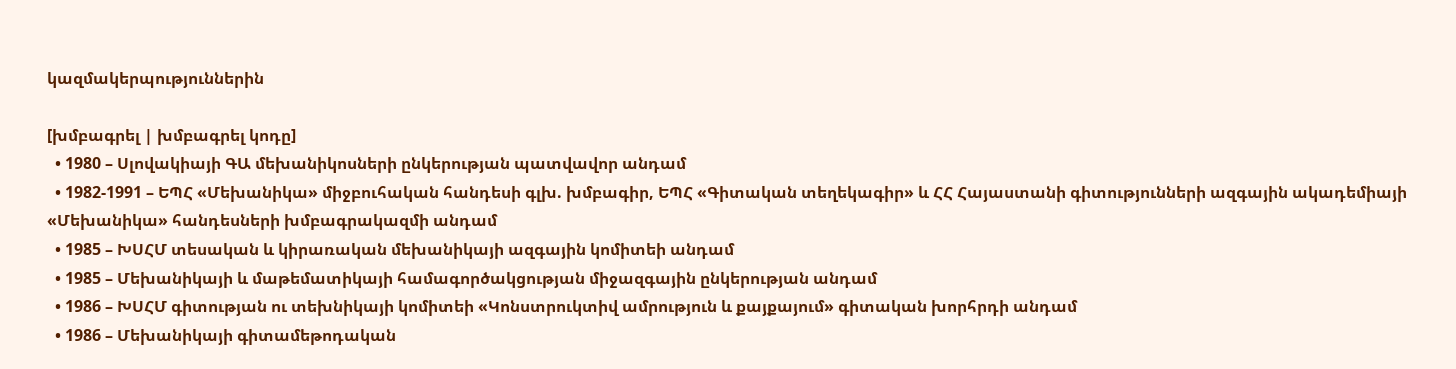կազմակերպություններին

[խմբագրել | խմբագրել կոդը]
  • 1980 – Սլովակիայի ԳԱ մեխանիկոսների ընկերության պատվավոր անդամ
  • 1982-1991 – ԵՊՀ «Մեխանիկա» միջբուհական հանդեսի գլխ. խմբագիր, ԵՊՀ «Գիտական տեղեկագիր» և ՀՀ Հայաստանի գիտությունների ազգային ակադեմիայի «Մեխանիկա» հանդեսների խմբագրակազմի անդամ
  • 1985 – ԽՍՀՄ տեսական և կիրառական մեխանիկայի ազգային կոմիտեի անդամ
  • 1985 – Մեխանիկայի և մաթեմատիկայի համագործակցության միջազգային ընկերության անդամ
  • 1986 – ԽՍՀՄ գիտության ու տեխնիկայի կոմիտեի «Կոնստրուկտիվ ամրություն և քայքայում» գիտական խորհրդի անդամ
  • 1986 – Մեխանիկայի գիտամեթոդական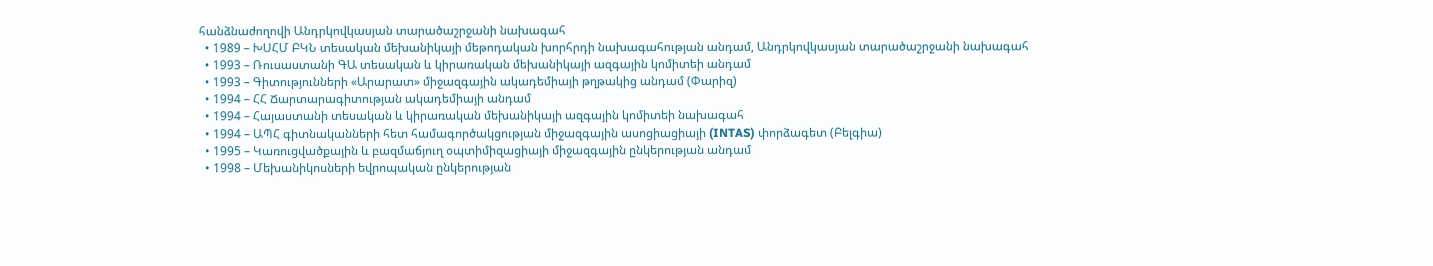հանձնաժողովի Անդրկովկասյան տարածաշրջանի նախագահ
  • 1989 – ԽՍՀՄ ԲԿՆ տեսական մեխանիկայի մեթոդական խորհրդի նախագահության անդամ, Անդրկովկասյան տարածաշրջանի նախագահ
  • 1993 – Ռուսաստանի ԳԱ տեսական և կիրառական մեխանիկայի ազգային կոմիտեի անդամ
  • 1993 – Գիտությունների «Արարատ» միջազգային ակադեմիայի թղթակից անդամ (Փարիզ)
  • 1994 – ՀՀ Ճարտարագիտության ակադեմիայի անդամ
  • 1994 – Հայաստանի տեսական և կիրառական մեխանիկայի ազգային կոմիտեի նախագահ
  • 1994 – ԱՊՀ գիտնականների հետ համագործակցության միջազգային ասոցիացիայի (INTAS) փորձագետ (Բելգիա)
  • 1995 – Կառուցվածքային և բազմաճյուղ օպտիմիզացիայի միջազգային ընկերության անդամ
  • 1998 – Մեխանիկոսների եվրոպական ընկերության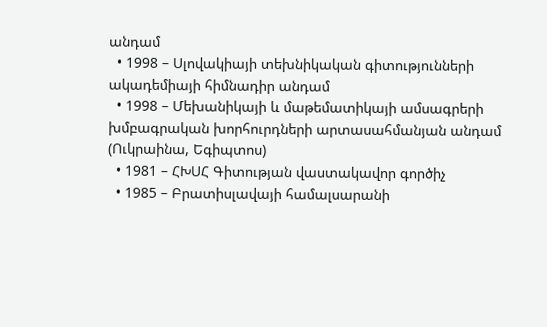անդամ
  • 1998 – Սլովակիայի տեխնիկական գիտությունների ակադեմիայի հիմնադիր անդամ
  • 1998 – Մեխանիկայի և մաթեմատիկայի ամսագրերի խմբագրական խորհուրդների արտասահմանյան անդամ (Ուկրաինա, Եգիպտոս)
  • 1981 – ՀԽՍՀ Գիտության վաստակավոր գործիչ
  • 1985 – Բրատիսլավայի համալսարանի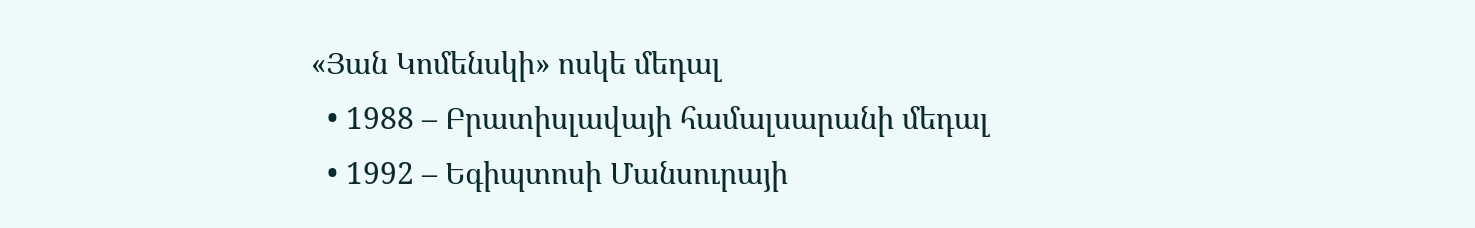«Յան Կոմենսկի» ոսկե մեդալ
  • 1988 – Բրատիսլավայի համալսարանի մեդալ
  • 1992 – Եգիպտոսի Մանսուրայի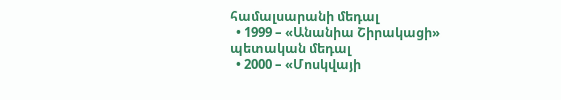համալսարանի մեդալ
  • 1999 – «Անանիա Շիրակացի» պետական մեդալ
  • 2000 – «Մոսկվայի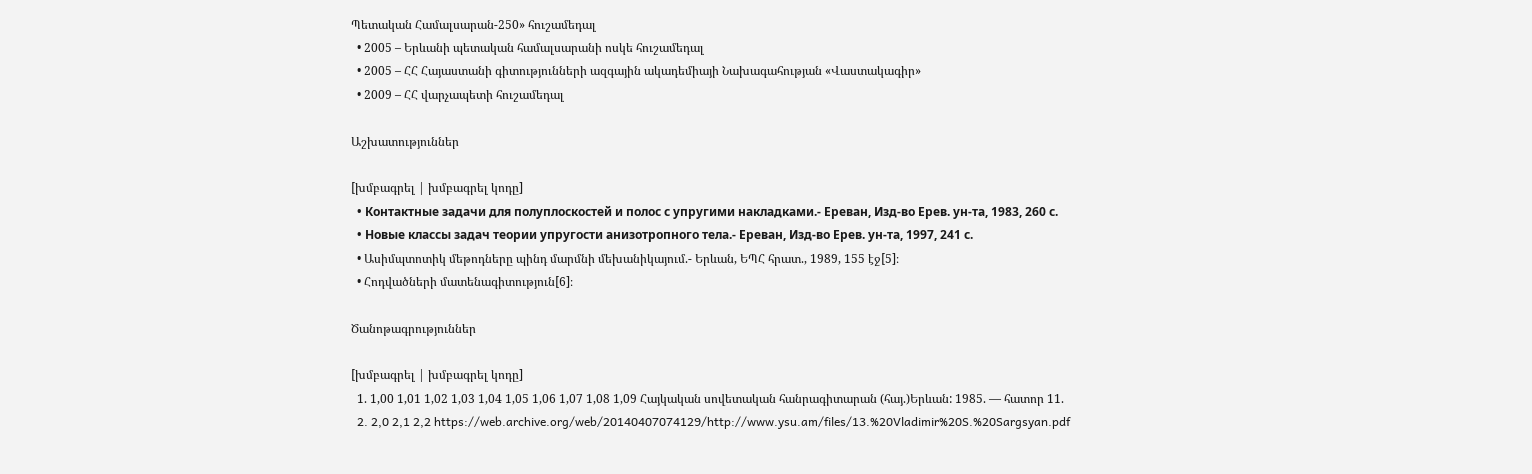Պետական Համալսարան-250» հուշամեդալ
  • 2005 – Երևանի պետական համալսարանի ոսկե հուշամեդալ
  • 2005 – ՀՀ Հայաստանի գիտությունների ազգային ակադեմիայի Նախագահության «Վաստակագիր»
  • 2009 – ՀՀ վարչապետի հուշամեդալ

Աշխատություններ

[խմբագրել | խմբագրել կոդը]
  • Контактные задачи для полуплоскостей и полос с упругими накладками.- Ереван, Изд-во Ерев. ун-та, 1983, 260 с.
  • Новые классы задач теории упругости анизотропного тела.- Ереван, Изд-во Ерев. ун-та, 1997, 241 с.
  • Ասիմպտոտիկ մեթոդները պինդ մարմնի մեխանիկայում.- Երևան, ԵՊՀ հրատ., 1989, 155 էջ[5]։
  • Հոդվածների մատենագիտություն[6]։

Ծանոթագրություններ

[խմբագրել | խմբագրել կոդը]
  1. 1,00 1,01 1,02 1,03 1,04 1,05 1,06 1,07 1,08 1,09 Հայկական սովետական հանրագիտարան (հայ.)Երևան: 1985. — հատոր 11.
  2. 2,0 2,1 2,2 https://web.archive.org/web/20140407074129/http://www.ysu.am/files/13.%20Vladimir%20S.%20Sargsyan.pdf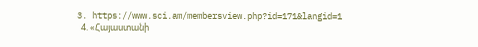3. https://www.sci.am/membersview.php?id=171&langid=1
  4. «Հայաստանի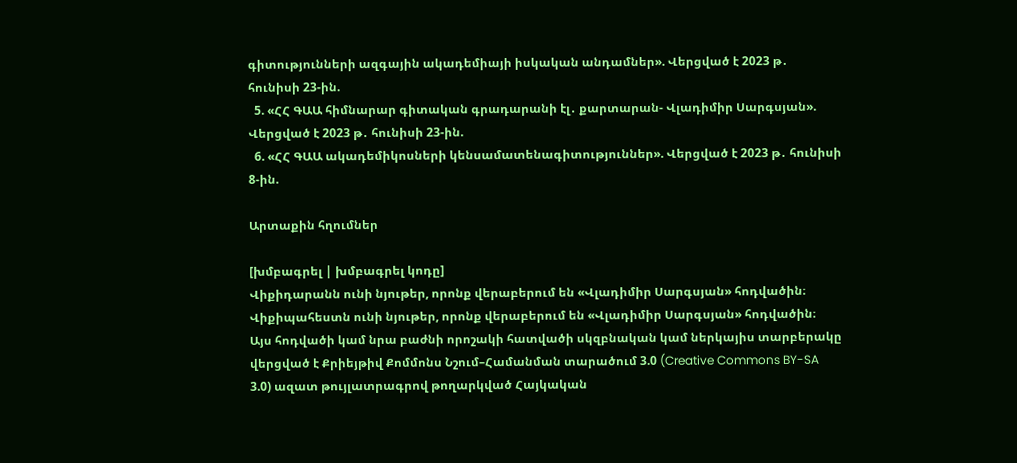գիտությունների ազգային ակադեմիայի իսկական անդամներ». Վերցված է 2023 թ․ հունիսի 23-ին.
  5. «ՀՀ ԳԱԱ հիմնարար գիտական գրադարանի էլ․ քարտարան- Վլադիմիր Սարգսյան». Վերցված է 2023 թ․ հունիսի 23-ին.
  6. «ՀՀ ԳԱԱ ակադեմիկոսների կենսամատենագիտություններ». Վերցված է 2023 թ․ հունիսի 8-ին.

Արտաքին հղումներ

[խմբագրել | խմբագրել կոդը]
Վիքիդարանն ունի նյութեր, որոնք վերաբերում են «Վլադիմիր Սարգսյան» հոդվածին։
Վիքիպահեստն ունի նյութեր, որոնք վերաբերում են «Վլադիմիր Սարգսյան» հոդվածին։
Այս հոդվածի կամ նրա բաժնի որոշակի հատվածի սկզբնական կամ ներկայիս տարբերակը վերցված է Քրիեյթիվ Քոմմոնս Նշում–Համանման տարածում 3.0 (Creative Commons BY-SA 3.0) ազատ թույլատրագրով թողարկված Հայկական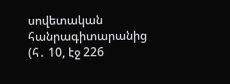սովետական հանրագիտարանից  (հ․ 10, էջ 226